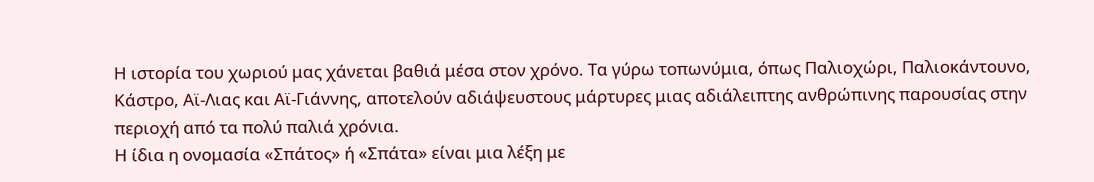Η ιστορία του χωριού μας χάνεται βαθιά μέσα στον χρόνο. Τα γύρω τοπωνύμια, όπως Παλιοχώρι, Παλιοκάντουνο, Κάστρο, Αϊ-Λιας και Αϊ-Γιάννης, αποτελούν αδιάψευστους μάρτυρες μιας αδιάλειπτης ανθρώπινης παρουσίας στην περιοχή από τα πολύ παλιά χρόνια.
Η ίδια η ονομασία «Σπάτος» ή «Σπάτα» είναι μια λέξη με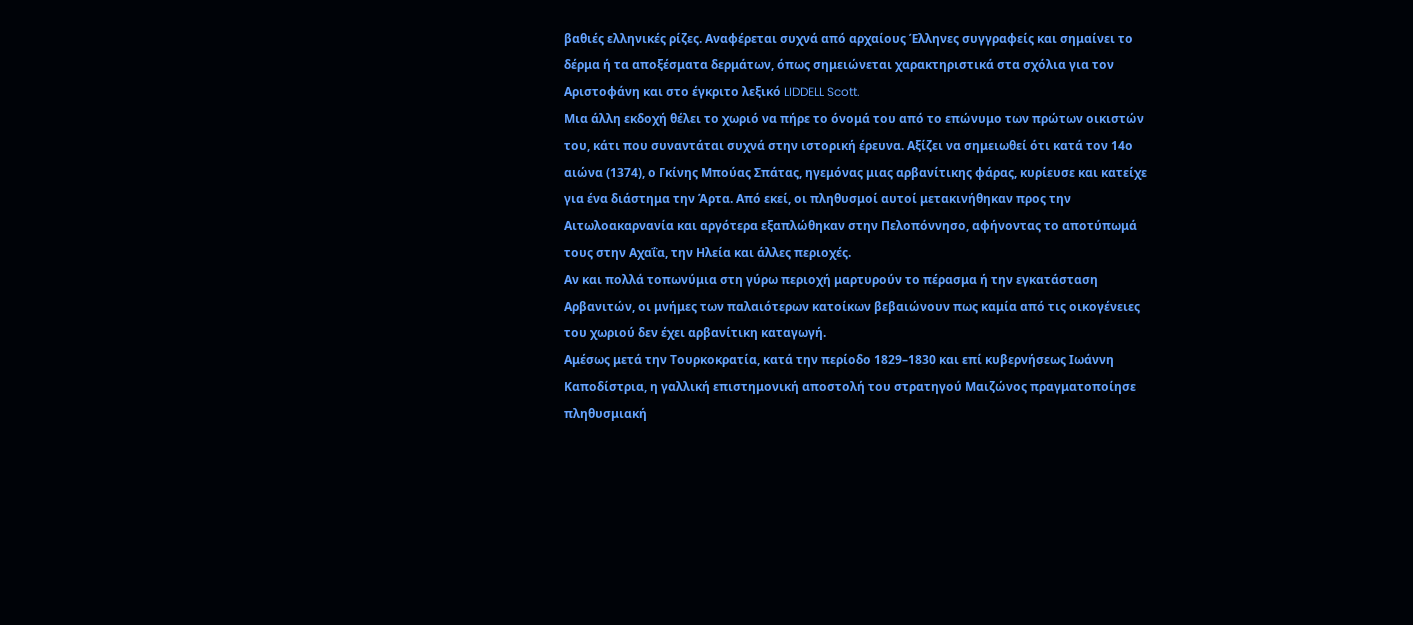βαθιές ελληνικές ρίζες. Αναφέρεται συχνά από αρχαίους Έλληνες συγγραφείς και σημαίνει το δέρμα ή τα αποξέσματα δερμάτων, όπως σημειώνεται χαρακτηριστικά στα σχόλια για τον Αριστοφάνη και στο έγκριτο λεξικό LIDDELL Scott.
Μια άλλη εκδοχή θέλει το χωριό να πήρε το όνομά του από το επώνυμο των πρώτων οικιστών του, κάτι που συναντάται συχνά στην ιστορική έρευνα. Αξίζει να σημειωθεί ότι κατά τον 14ο αιώνα (1374), ο Γκίνης Μπούας Σπάτας, ηγεμόνας μιας αρβανίτικης φάρας, κυρίευσε και κατείχε για ένα διάστημα την Άρτα. Από εκεί, οι πληθυσμοί αυτοί μετακινήθηκαν προς την Αιτωλοακαρνανία και αργότερα εξαπλώθηκαν στην Πελοπόννησο, αφήνοντας το αποτύπωμά τους στην Αχαΐα, την Ηλεία και άλλες περιοχές.
Αν και πολλά τοπωνύμια στη γύρω περιοχή μαρτυρούν το πέρασμα ή την εγκατάσταση Αρβανιτών, οι μνήμες των παλαιότερων κατοίκων βεβαιώνουν πως καμία από τις οικογένειες του χωριού δεν έχει αρβανίτικη καταγωγή.
Αμέσως μετά την Τουρκοκρατία, κατά την περίοδο 1829–1830 και επί κυβερνήσεως Ιωάννη Καποδίστρια, η γαλλική επιστημονική αποστολή του στρατηγού Μαιζώνος πραγματοποίησε πληθυσμιακή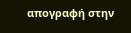απογραφή στην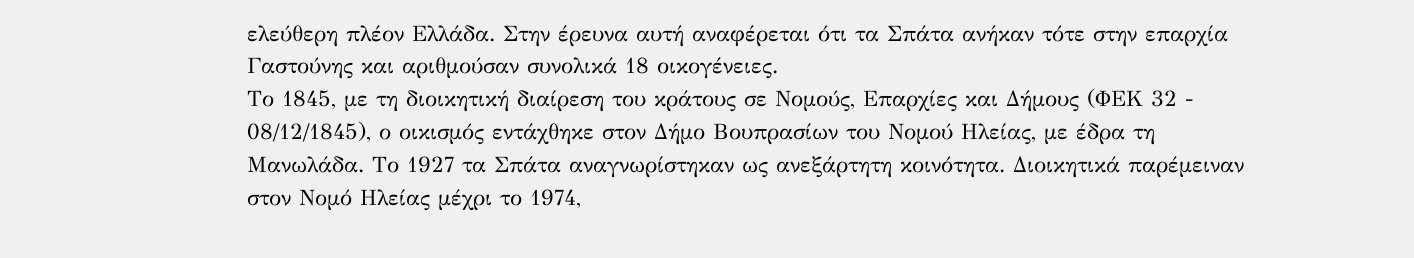ελεύθερη πλέον Ελλάδα. Στην έρευνα αυτή αναφέρεται ότι τα Σπάτα ανήκαν τότε στην επαρχία Γαστούνης και αριθμούσαν συνολικά 18 οικογένειες.
Το 1845, με τη διοικητική διαίρεση του κράτους σε Νομούς, Επαρχίες και Δήμους (ΦΕΚ 32 - 08/12/1845), ο οικισμός εντάχθηκε στον Δήμο Βουπρασίων του Νομού Ηλείας, με έδρα τη Μανωλάδα. Το 1927 τα Σπάτα αναγνωρίστηκαν ως ανεξάρτητη κοινότητα. Διοικητικά παρέμειναν στον Νομό Ηλείας μέχρι το 1974,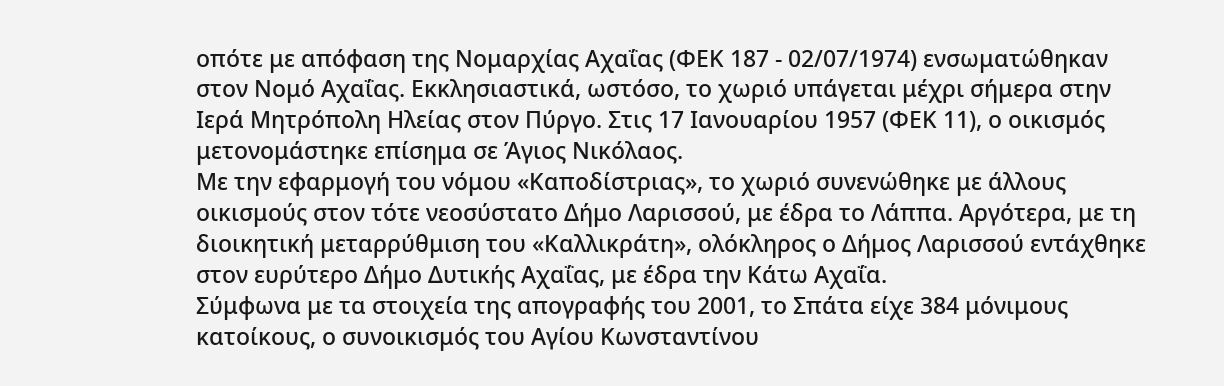οπότε με απόφαση της Νομαρχίας Αχαΐας (ΦΕΚ 187 - 02/07/1974) ενσωματώθηκαν στον Νομό Αχαΐας. Εκκλησιαστικά, ωστόσο, το χωριό υπάγεται μέχρι σήμερα στην Ιερά Μητρόπολη Ηλείας στον Πύργο. Στις 17 Ιανουαρίου 1957 (ΦΕΚ 11), ο οικισμός μετονομάστηκε επίσημα σε Άγιος Νικόλαος.
Με την εφαρμογή του νόμου «Καποδίστριας», το χωριό συνενώθηκε με άλλους οικισμούς στον τότε νεοσύστατο Δήμο Λαρισσού, με έδρα το Λάππα. Αργότερα, με τη διοικητική μεταρρύθμιση του «Καλλικράτη», ολόκληρος ο Δήμος Λαρισσού εντάχθηκε στον ευρύτερο Δήμο Δυτικής Αχαΐας, με έδρα την Κάτω Αχαΐα.
Σύμφωνα με τα στοιχεία της απογραφής του 2001, το Σπάτα είχε 384 μόνιμους κατοίκους, ο συνοικισμός του Αγίου Κωνσταντίνου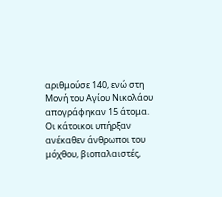αριθμούσε 140, ενώ στη Μονή του Αγίου Νικολάου απογράφηκαν 15 άτομα.
Οι κάτοικοι υπήρξαν ανέκαθεν άνθρωποι του μόχθου, βιοπαλαιστές,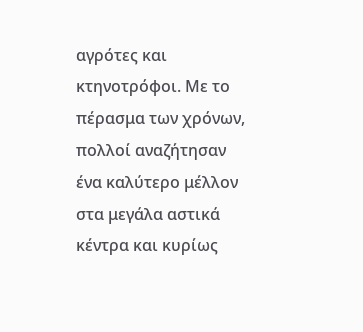αγρότες και κτηνοτρόφοι. Με το πέρασμα των χρόνων, πολλοί αναζήτησαν ένα καλύτερο μέλλον στα μεγάλα αστικά κέντρα και κυρίως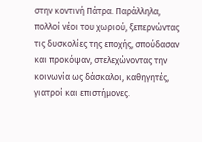στην κοντινή Πάτρα. Παράλληλα, πολλοί νέοι του χωριού, ξεπερνώντας τις δυσκολίες της εποχής, σπούδασαν και προκόψαν, στελεχώνοντας την κοινωνία ως δάσκαλοι, καθηγητές, γιατροί και επιστήμονες.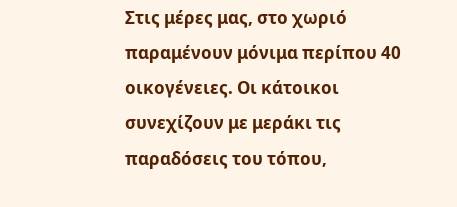Στις μέρες μας, στο χωριό παραμένουν μόνιμα περίπου 40 οικογένειες. Οι κάτοικοι συνεχίζουν με μεράκι τις παραδόσεις του τόπου,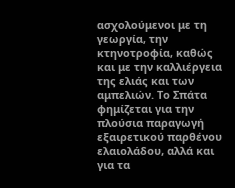ασχολούμενοι με τη γεωργία, την κτηνοτροφία, καθώς και με την καλλιέργεια της ελιάς και των αμπελιών. Το Σπάτα φημίζεται για την πλούσια παραγωγή εξαιρετικού παρθένου ελαιολάδου, αλλά και για τα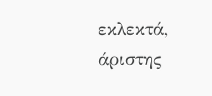εκλεκτά, άριστης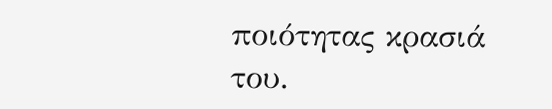ποιότητας κρασιά του.